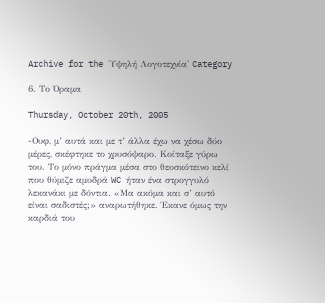Archive for the 'Υψηλή Λογοτεχνία' Category

6. Το Όραμα

Thursday, October 20th, 2005

-Ουφ, μ’ αυτά και με τ’ άλλα έχω να χέσω δύο μέρες, σκέφτηκε το χρυσόψαρο. Κοίταξε γύρω του. Το μόνο πράγμα μέσα στο θεοσκότεινο κελί που θύμιζε αμυδρά WC ήταν ένα στρογγυλό λεκανάκι με δόντια. «Μα ακόμα και σ’ αυτό είναι σαδιστές;» αναρωτήθηκε. Έκανε όμως την καρδιά του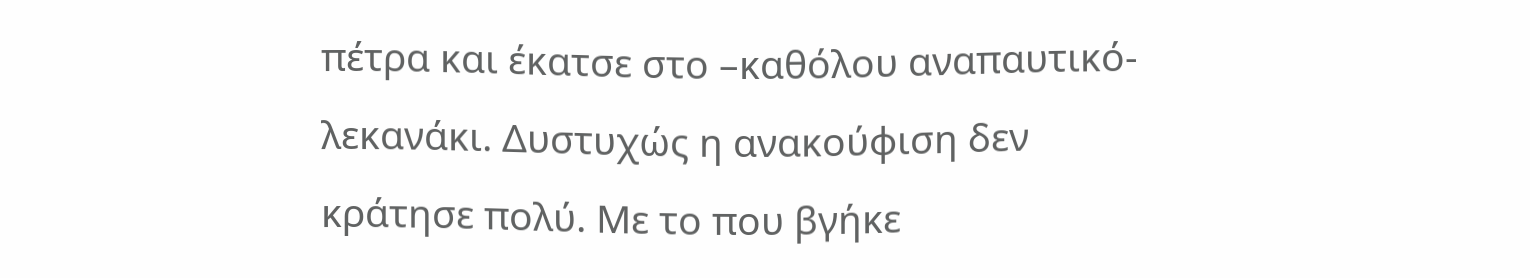πέτρα και έκατσε στο –καθόλου αναπαυτικό- λεκανάκι. Δυστυχώς η ανακούφιση δεν κράτησε πολύ. Με το που βγήκε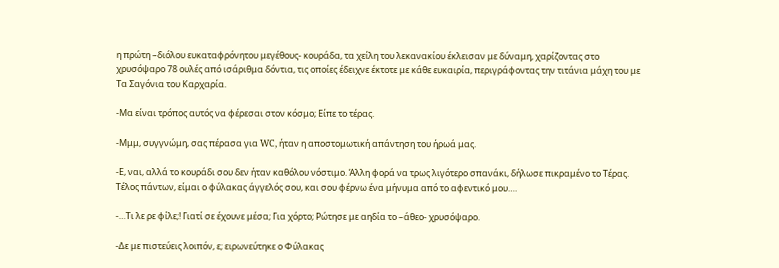η πρώτη –διόλου ευκαταφρόνητου μεγέθους- κουράδα, τα χείλη του λεκανακίου έκλεισαν με δύναμη, χαρίζοντας στο χρυσόψαρο 78 ουλές από ισάριθμα δόντια, τις οποίες έδειχνε έκτοτε με κάθε ευκαιρία, περιγράφοντας την τιτάνια μάχη του με Τα Σαγόνια του Καρχαρία.

-Μα είναι τρόπος αυτός να φέρεσαι στον κόσμο; Είπε το τέρας.

-Μμμ, συγγνώμη, σας πέρασα για WC, ήταν η αποστομωτική απάντηση του ήρωά μας.

-Ε, ναι, αλλά το κουράδι σου δεν ήταν καθόλου νόστιμο. Άλλη φορά να τρως λιγότερο σπανάκι, δήλωσε πικραμένο το Τέρας. Τέλος πάντων, είμαι ο φύλακας άγγελός σου, και σου φέρνω ένα μήνυμα από το αφεντικό μου….

-…Τι λε ρε φίλε;! Γιατί σε έχουνε μέσα; Για χόρτο; Ρώτησε με αηδία το –άθεο- χρυσόψαρο.

-Δε με πιστεύεις λοιπόν, ε; ειρωνεύτηκε ο Φύλακας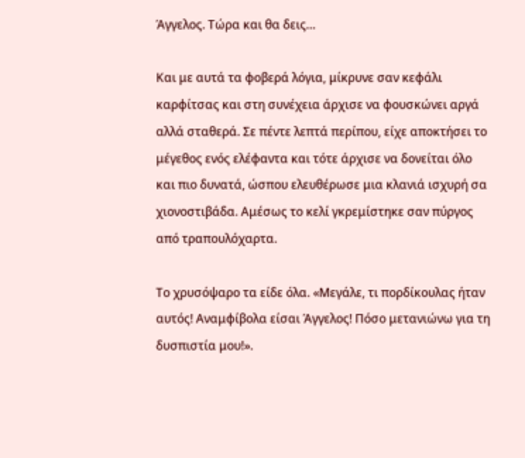Άγγελος. Τώρα και θα δεις…

Και με αυτά τα φοβερά λόγια, μίκρυνε σαν κεφάλι καρφίτσας και στη συνέχεια άρχισε να φουσκώνει αργά αλλά σταθερά. Σε πέντε λεπτά περίπου, είχε αποκτήσει το μέγεθος ενός ελέφαντα και τότε άρχισε να δονείται όλο και πιο δυνατά, ώσπου ελευθέρωσε μια κλανιά ισχυρή σα χιονοστιβάδα. Αμέσως το κελί γκρεμίστηκε σαν πύργος από τραπουλόχαρτα.

Το χρυσόψαρο τα είδε όλα. «Μεγάλε, τι πορδίκουλας ήταν αυτός! Αναμφίβολα είσαι Άγγελος! Πόσο μετανιώνω για τη δυσπιστία μου!».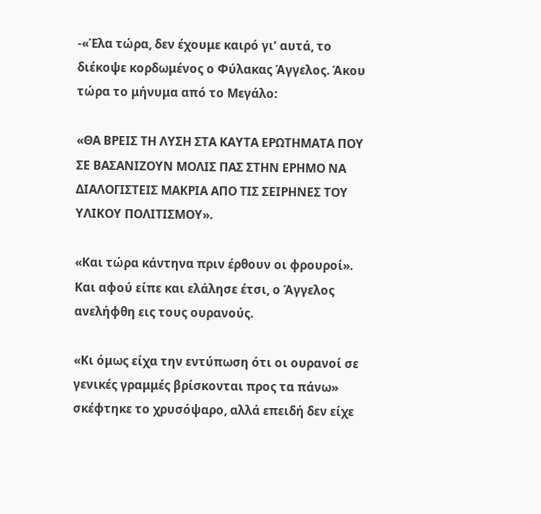-«Έλα τώρα, δεν έχουμε καιρό γι’ αυτά, το διέκοψε κορδωμένος ο Φύλακας Άγγελος. Άκου τώρα το μήνυμα από το Μεγάλο:

«ΘΑ ΒΡΕΙΣ ΤΗ ΛΥΣΗ ΣΤΑ ΚΑΥΤΑ ΕΡΩΤΗΜΑΤΑ ΠΟΥ ΣΕ ΒΑΣΑΝΙΖΟΥΝ ΜΟΛΙΣ ΠΑΣ ΣΤΗΝ ΕΡΗΜΟ ΝΑ ΔΙΑΛΟΓΙΣΤΕΙΣ ΜΑΚΡΙΑ ΑΠΟ ΤΙΣ ΣΕΙΡΗΝΕΣ ΤΟΥ ΥΛΙΚΟΥ ΠΟΛΙΤΙΣΜΟΥ».

«Και τώρα κάντηνα πριν έρθουν οι φρουροί». Και αφού είπε και ελάλησε έτσι, ο Άγγελος ανελήφθη εις τους ουρανούς.

«Κι όμως είχα την εντύπωση ότι οι ουρανοί σε γενικές γραμμές βρίσκονται προς τα πάνω» σκέφτηκε το χρυσόψαρο, αλλά επειδή δεν είχε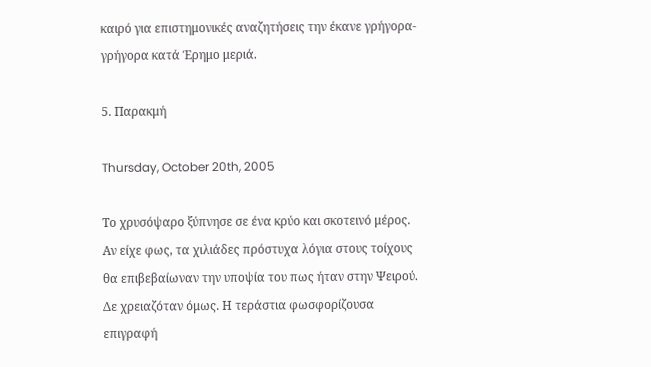καιρό για επιστημονικές αναζητήσεις την έκανε γρήγορα-γρήγορα κατά Έρημο μεριά.

5. Παρακμή

Thursday, October 20th, 2005

Το χρυσόψαρο ξύπνησε σε ένα κρύο και σκοτεινό μέρος. Αν είχε φως, τα χιλιάδες πρόστυχα λόγια στους τοίχους θα επιβεβαίωναν την υποψία του πως ήταν στην Ψειρού. Δε χρειαζόταν όμως. Η τεράστια φωσφορίζουσα επιγραφή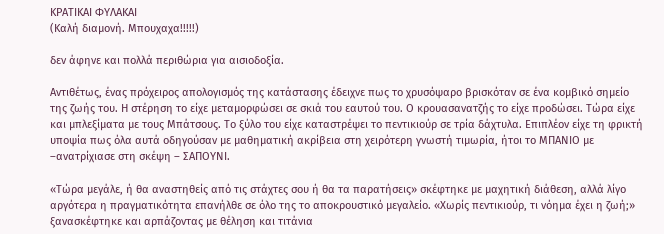ΚΡΑΤΙΚΑΙ ΦΥΛΑΚΑΙ
(Καλή διαμονή. Μπουχαχα!!!!!)

δεν άφηνε και πολλά περιθώρια για αισιοδοξία.

Αντιθέτως, ένας πρόχειρος απολογισμός της κατάστασης έδειχνε πως το χρυσόψαρο βρισκόταν σε ένα κομβικό σημείο της ζωής του. Η στέρηση το είχε μεταμορφώσει σε σκιά του εαυτού του. Ο κρουασανατζής το είχε προδώσει. Τώρα είχε και μπλεξίματα με τους Μπάτσους. Το ξύλο του είχε καταστρέψει το πεντικιούρ σε τρία δάχτυλα. Επιπλέον είχε τη φρικτή υποψία πως όλα αυτά οδηγούσαν με μαθηματική ακρίβεια στη χειρότερη γνωστή τιμωρία, ήτοι το ΜΠΑΝΙΟ με –ανατρίχιασε στη σκέψη – ΣΑΠΟΥΝΙ.

«Τώρα μεγάλε, ή θα αναστηθείς από τις στάχτες σου ή θα τα παρατήσεις» σκέφτηκε με μαχητική διάθεση, αλλά λίγο αργότερα η πραγματικότητα επανήλθε σε όλο της το αποκρουστικό μεγαλείο. «Χωρίς πεντικιούρ, τι νόημα έχει η ζωή;» ξανασκέφτηκε και αρπάζοντας με θέληση και τιτάνια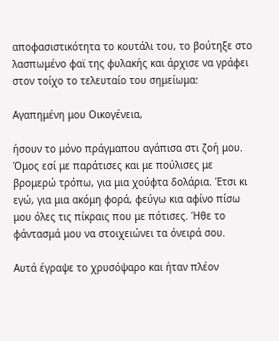αποφασιστικότητα το κουτάλι του, το βούτηξε στο λασπωμένο φαϊ της φυλακής και άρχισε να γράφει στον τοίχο το τελευταίο του σημείωμα:

Αγαπημένη μου Οικογένεια,

ήσουν το μόνο πράγμαπου αγάπισα στι ζοή μου. Όμος εσί με παράτισες και με πούλισες με βρομερώ τρόπω, για μια χούφτα δολάρια. Έτσι κι εγώ, για μια ακόμη φορά, φεύγω κια αφίνο πίσω μου όλες τις πίκραις που με πότισες. Ήθε το φάντασμά μου να στοιχειώνει τα όνειρά σου.

Αυτά έγραψε το χρυσόψαρο και ήταν πλέον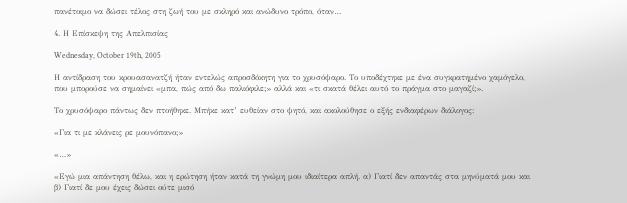πανέτοιμο να δώσει τέλος στη ζωή του με σκληρό και ανώδυνο τρόπο, όταν…

4. Η Επίσκεψη της Απελπισίας

Wednesday, October 19th, 2005

Η αντίδραση του κρουασανατζή ήταν εντελώς απροσδόκητη για το χρυσόψαρο. Το υποδέχτηκε με ένα συγκρατημένο χαμόγελο, που μπορούσε να σημαίνει «μπα, πώς από δω παλιόφιλε;» αλλά και «τι σκατά θέλει αυτό το πράγμα στο μαγαζί;».

Το χρυσόψαρο πάντως δεν πτοήθηκε. Μπήκε κατ’ ευθείαν στο ψητό, και ακολούθησε ο εξής ενδιαφέρων διάλογος:

«Για τι με κλάνεις ρε μουνόπανο;»

«…»

«Εγώ μια απάντηση θέλω, και η ερώτηση ήταν κατά τη γνώμη μου ιδιαίτερα απλή. α) Γιατί δεν απαντάς στα μηνύματά μου και β) Γιατί δε μου έχεις δώσει ούτε μισό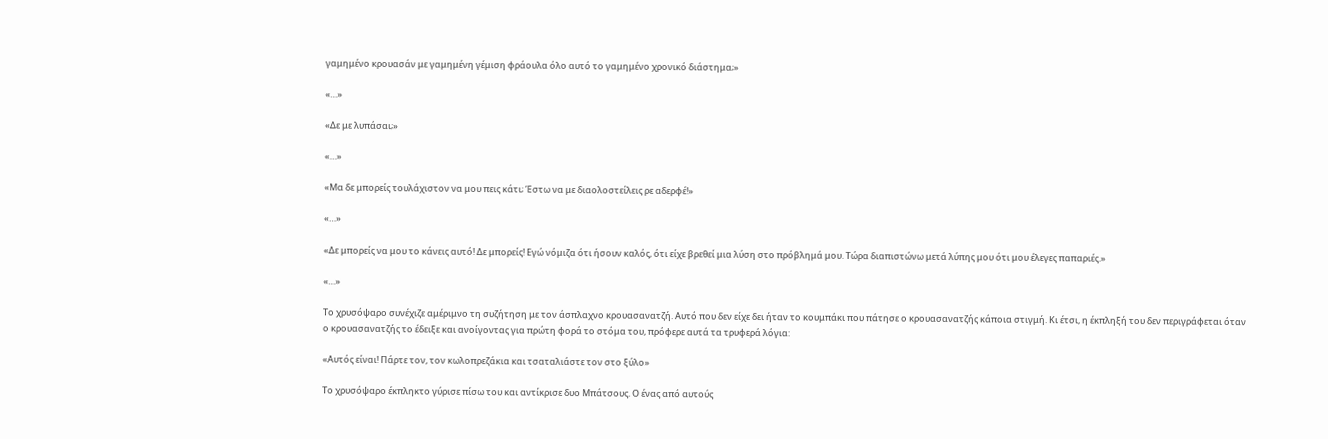γαμημένο κρουασάν με γαμημένη γέμιση φράουλα όλο αυτό το γαμημένο χρονικό διάστημα;»

«…»

«Δε με λυπάσαι;»

«…»

«Μα δε μπορείς τουλάχιστον να μου πεις κάτι; Έστω να με διαολοστείλεις ρε αδερφέ!»

«…»

«Δε μπορείς να μου το κάνεις αυτό! Δε μπορείς! Εγώ νόμιζα ότι ήσουν καλός, ότι είχε βρεθεί μια λύση στο πρόβλημά μου. Τώρα διαπιστώνω μετά λύπης μου ότι μου έλεγες παπαριές.»

«…»

Το χρυσόψαρο συνέχιζε αμέριμνο τη συζήτηση με τον άσπλαχνο κρουασανατζή. Αυτό που δεν είχε δει ήταν το κουμπάκι που πάτησε ο κρουασανατζής κάποια στιγμή. Κι έτσι, η έκπληξή του δεν περιγράφεται όταν ο κρουασανατζής το έδειξε και ανοίγοντας για πρώτη φορά το στόμα του, πρόφερε αυτά τα τρυφερά λόγια:

«Αυτός είναι! Πάρτε τον, τον κωλοπρεζάκια και τσαταλιάστε τον στο ξύλο»

Το χρυσόψαρο έκπληκτο γύρισε πίσω του και αντίκρισε δυο Μπάτσους. Ο ένας από αυτούς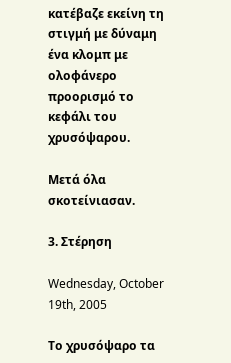κατέβαζε εκείνη τη στιγμή με δύναμη ένα κλομπ με ολοφάνερο προορισμό το κεφάλι του χρυσόψαρου.

Μετά όλα σκοτείνιασαν.

3. Στέρηση

Wednesday, October 19th, 2005

Το χρυσόψαρο τα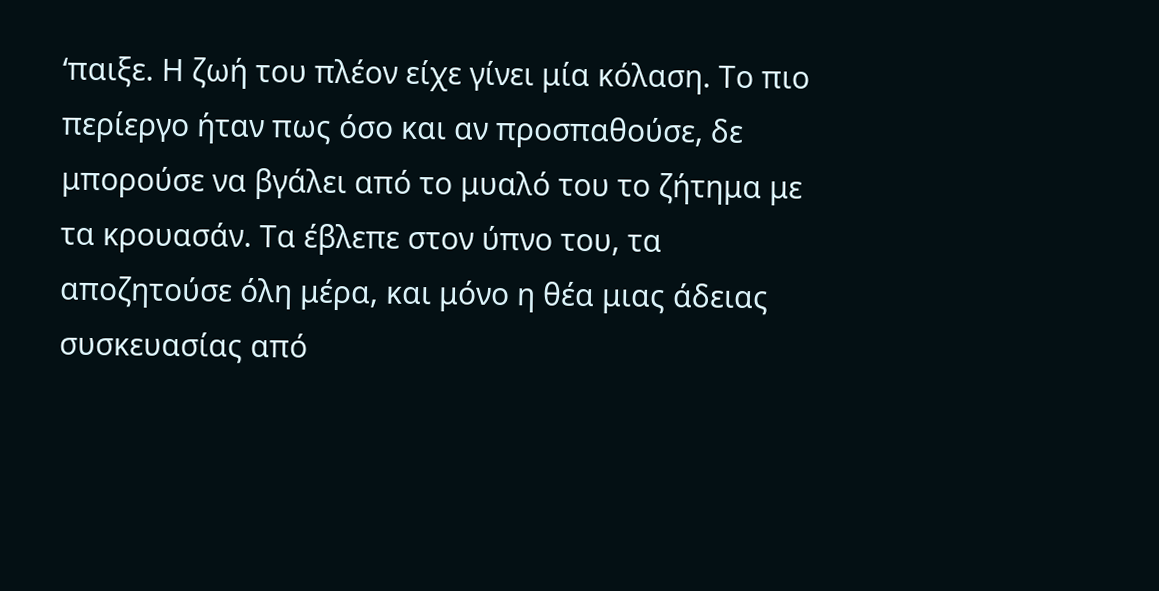‘παιξε. Η ζωή του πλέον είχε γίνει μία κόλαση. Το πιο περίεργο ήταν πως όσο και αν προσπαθούσε, δε μπορούσε να βγάλει από το μυαλό του το ζήτημα με τα κρουασάν. Τα έβλεπε στον ύπνο του, τα αποζητούσε όλη μέρα, και μόνο η θέα μιας άδειας συσκευασίας από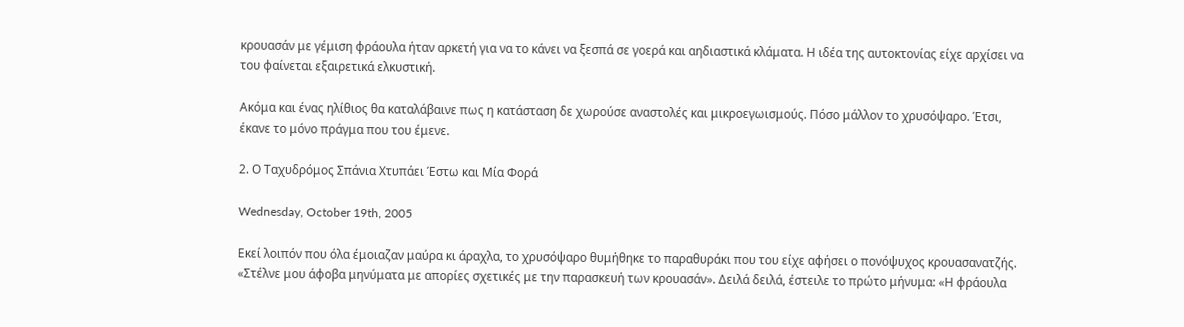κρουασάν με γέμιση φράουλα ήταν αρκετή για να το κάνει να ξεσπά σε γοερά και αηδιαστικά κλάματα. Η ιδέα της αυτοκτονίας είχε αρχίσει να του φαίνεται εξαιρετικά ελκυστική.

Ακόμα και ένας ηλίθιος θα καταλάβαινε πως η κατάσταση δε χωρούσε αναστολές και μικροεγωισμούς. Πόσο μάλλον το χρυσόψαρο. Έτσι, έκανε το μόνο πράγμα που του έμενε.

2. Ο Ταχυδρόμος Σπάνια Χτυπάει Έστω και Μία Φορά

Wednesday, October 19th, 2005

Εκεί λοιπόν που όλα έμοιαζαν μαύρα κι άραχλα, το χρυσόψαρο θυμήθηκε το παραθυράκι που του είχε αφήσει ο πονόψυχος κρουασανατζής. «Στέλνε μου άφοβα μηνύματα με απορίες σχετικές με την παρασκευή των κρουασάν». Δειλά δειλά, έστειλε το πρώτο μήνυμα: «Η φράουλα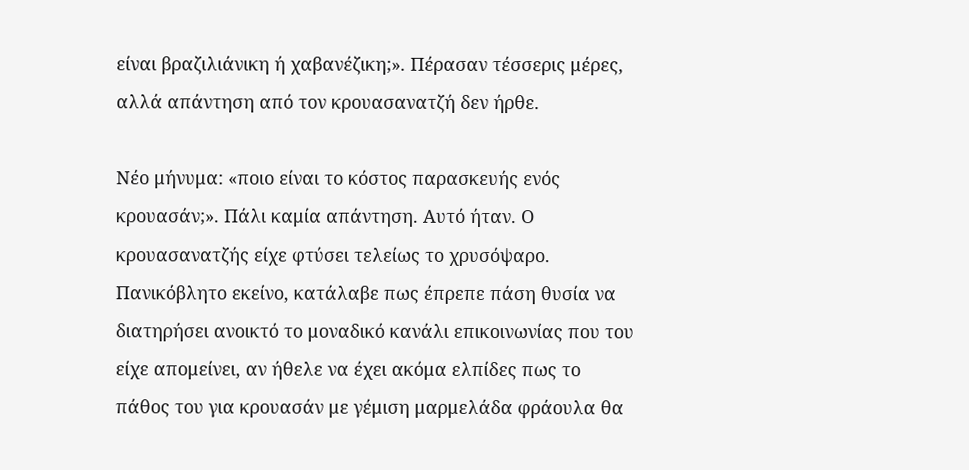είναι βραζιλιάνικη ή χαβανέζικη;». Πέρασαν τέσσερις μέρες, αλλά απάντηση από τον κρουασανατζή δεν ήρθε.

Νέο μήνυμα: «ποιο είναι το κόστος παρασκευής ενός κρουασάν;». Πάλι καμία απάντηση. Αυτό ήταν. Ο κρουασανατζής είχε φτύσει τελείως το χρυσόψαρο. Πανικόβλητο εκείνο, κατάλαβε πως έπρεπε πάση θυσία να διατηρήσει ανοικτό το μοναδικό κανάλι επικοινωνίας που του είχε απομείνει, αν ήθελε να έχει ακόμα ελπίδες πως το πάθος του για κρουασάν με γέμιση μαρμελάδα φράουλα θα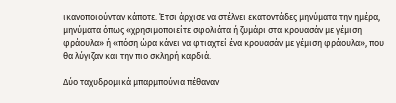ικανοποιούνταν κάποτε. Έτσι άρχισε να στέλνει εκατοντάδες μηνύματα την ημέρα, μηνύματα όπως «χρησιμοποιείτε σφολιάτα ή ζυμάρι στα κρουασάν με γέμιση φράουλα» ή «πόση ώρα κάνει να φτιαχτεί ένα κρουασάν με γέμιση φράουλα», που θα λύγιζαν και την πιο σκληρή καρδιά.

Δύο ταχυδρομικά μπαρμπούνια πέθαναν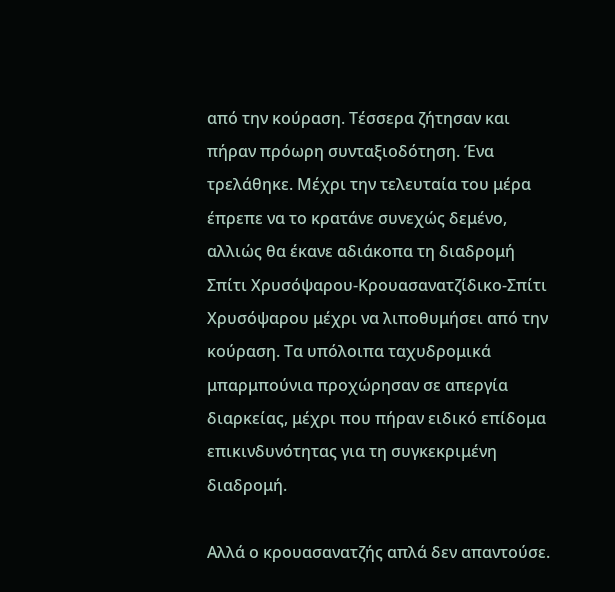από την κούραση. Τέσσερα ζήτησαν και πήραν πρόωρη συνταξιοδότηση. Ένα τρελάθηκε. Μέχρι την τελευταία του μέρα έπρεπε να το κρατάνε συνεχώς δεμένο, αλλιώς θα έκανε αδιάκοπα τη διαδρομή Σπίτι Χρυσόψαρου-Κρουασανατζίδικο-Σπίτι Χρυσόψαρου μέχρι να λιποθυμήσει από την κούραση. Τα υπόλοιπα ταχυδρομικά μπαρμπούνια προχώρησαν σε απεργία διαρκείας, μέχρι που πήραν ειδικό επίδομα επικινδυνότητας για τη συγκεκριμένη διαδρομή.

Αλλά ο κρουασανατζής απλά δεν απαντούσε.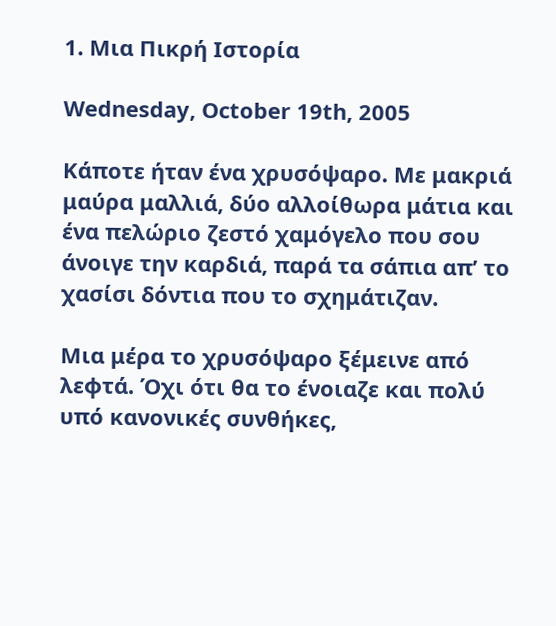1. Μια Πικρή Ιστορία

Wednesday, October 19th, 2005

Κάποτε ήταν ένα χρυσόψαρο. Με μακριά μαύρα μαλλιά, δύο αλλοίθωρα μάτια και ένα πελώριο ζεστό χαμόγελο που σου άνοιγε την καρδιά, παρά τα σάπια απ’ το χασίσι δόντια που το σχημάτιζαν.

Μια μέρα το χρυσόψαρο ξέμεινε από λεφτά. Όχι ότι θα το ένοιαζε και πολύ υπό κανονικές συνθήκες,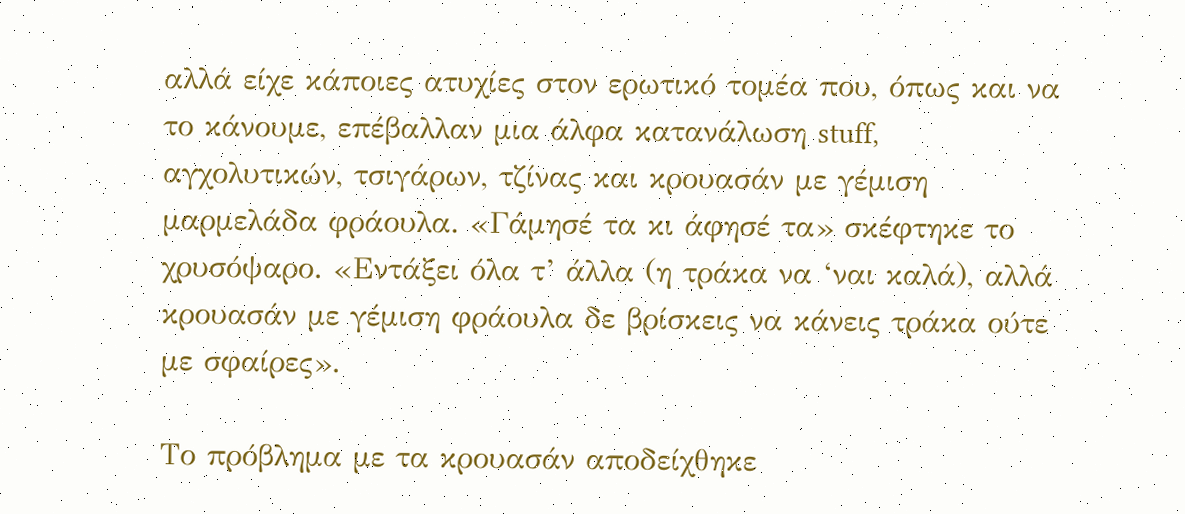αλλά είχε κάποιες ατυχίες στον ερωτικό τομέα που, όπως και να το κάνουμε, επέβαλλαν μια άλφα κατανάλωση stuff, αγχολυτικών, τσιγάρων, τζίνας και κρουασάν με γέμιση μαρμελάδα φράουλα. «Γάμησέ τα κι άφησέ τα» σκέφτηκε το χρυσόψαρο. «Εντάξει όλα τ’ άλλα (η τράκα να ‘ναι καλά), αλλά κρουασάν με γέμιση φράουλα δε βρίσκεις να κάνεις τράκα ούτε με σφαίρες».

Το πρόβλημα με τα κρουασάν αποδείχθηκε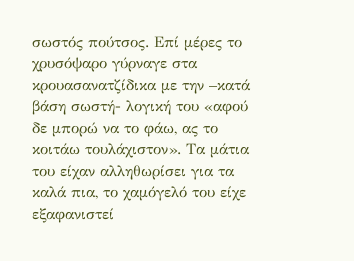σωστός πούτσος. Επί μέρες το χρυσόψαρο γύρναγε στα κρουασανατζίδικα με την –κατά βάση σωστή- λογική του «αφού δε μπορώ να το φάω, ας το κοιτάω τουλάχιστον». Τα μάτια του είχαν αλληθωρίσει για τα καλά πια, το χαμόγελό του είχε εξαφανιστεί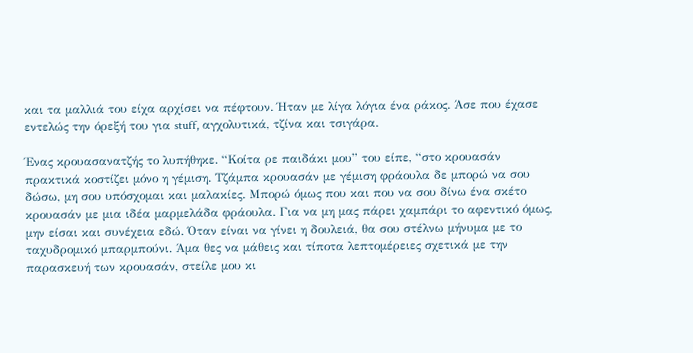και τα μαλλιά του είχα αρχίσει να πέφτουν. Ήταν με λίγα λόγια ένα ράκος. Άσε που έχασε εντελώς την όρεξή του για stuff, αγχολυτικά, τζίνα και τσιγάρα.

Ένας κρουασανατζής το λυπήθηκε. “Κοίτα ρε παιδάκι μου” του είπε, “στο κρουασάν πρακτικά κοστίζει μόνο η γέμιση. Τζάμπα κρουασάν με γέμιση φράουλα δε μπορώ να σου δώσω, μη σου υπόσχομαι και μαλακίες. Μπορώ όμως που και που να σου δίνω ένα σκέτο κρουασάν με μια ιδέα μαρμελάδα φράουλα. Για να μη μας πάρει χαμπάρι το αφεντικό όμως, μην είσαι και συνέχεια εδώ. Όταν είναι να γίνει η δουλειά, θα σου στέλνω μήνυμα με το ταχυδρομικό μπαρμπούνι. Άμα θες να μάθεις και τίποτα λεπτομέρειες σχετικά με την παρασκευή των κρουασάν, στείλε μου κι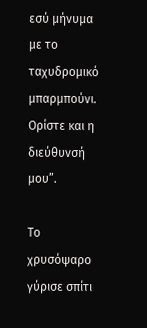εσύ μήνυμα με το ταχυδρομικό μπαρμπούνι. Ορίστε και η διεύθυνσή μου”.

Το χρυσόψαρο γύρισε σπίτι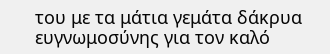του με τα μάτια γεμάτα δάκρυα ευγνωμοσύνης για τον καλό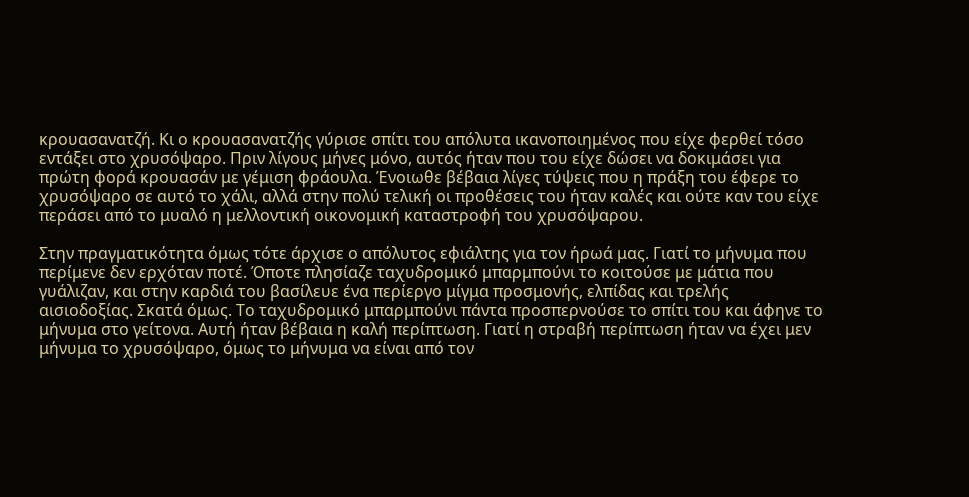κρουασανατζή. Κι ο κρουασανατζής γύρισε σπίτι του απόλυτα ικανοποιημένος που είχε φερθεί τόσο εντάξει στο χρυσόψαρο. Πριν λίγους μήνες μόνο, αυτός ήταν που του είχε δώσει να δοκιμάσει για πρώτη φορά κρουασάν με γέμιση φράουλα. Ένοιωθε βέβαια λίγες τύψεις που η πράξη του έφερε το χρυσόψαρο σε αυτό το χάλι, αλλά στην πολύ τελική οι προθέσεις του ήταν καλές και ούτε καν του είχε περάσει από το μυαλό η μελλοντική οικονομική καταστροφή του χρυσόψαρου.

Στην πραγματικότητα όμως τότε άρχισε ο απόλυτος εφιάλτης για τον ήρωά μας. Γιατί το μήνυμα που περίμενε δεν ερχόταν ποτέ. Όποτε πλησίαζε ταχυδρομικό μπαρμπούνι το κοιτούσε με μάτια που γυάλιζαν, και στην καρδιά του βασίλευε ένα περίεργο μίγμα προσμονής, ελπίδας και τρελής αισιοδοξίας. Σκατά όμως. Το ταχυδρομικό μπαρμπούνι πάντα προσπερνούσε το σπίτι του και άφηνε το μήνυμα στο γείτονα. Αυτή ήταν βέβαια η καλή περίπτωση. Γιατί η στραβή περίπτωση ήταν να έχει μεν μήνυμα το χρυσόψαρο, όμως το μήνυμα να είναι από τον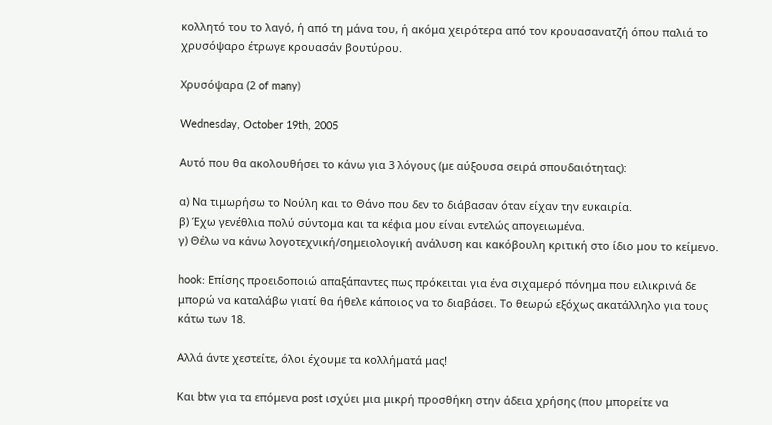κολλητό του το λαγό, ή από τη μάνα του, ή ακόμα χειρότερα από τον κρουασανατζή όπου παλιά το χρυσόψαρο έτρωγε κρουασάν βουτύρου.

Χρυσόψαρα (2 of many)

Wednesday, October 19th, 2005

Αυτό που θα ακολουθήσει το κάνω για 3 λόγους (με αύξουσα σειρά σπουδαιότητας):

α) Να τιμωρήσω το Νούλη και το Θάνο που δεν το διάβασαν όταν είχαν την ευκαιρία.
β) Έχω γενέθλια πολύ σύντομα και τα κέφια μου είναι εντελώς απογειωμένα.
γ) Θέλω να κάνω λογοτεχνική/σημειολογική ανάλυση και κακόβουλη κριτική στο ίδιο μου το κείμενο.

hook: Επίσης προειδοποιώ απαξάπαντες πως πρόκειται για ένα σιχαμερό πόνημα που ειλικρινά δε μπορώ να καταλάβω γιατί θα ήθελε κάποιος να το διαβάσει. Το θεωρώ εξόχως ακατάλληλο για τους κάτω των 18.

Αλλά άντε χεστείτε, όλοι έχουμε τα κολλήματά μας!

Και btw για τα επόμενα post ισχύει μια μικρή προσθήκη στην άδεια χρήσης (που μπορείτε να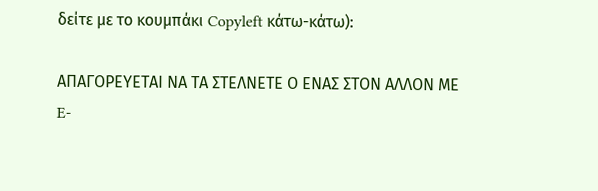δείτε με το κουμπάκι Copyleft κάτω-κάτω):

ΑΠΑΓΟΡΕΥΕΤΑΙ ΝΑ ΤΑ ΣΤΕΛΝΕΤΕ Ο ΕΝΑΣ ΣΤΟΝ ΑΛΛΟΝ ΜΕ E-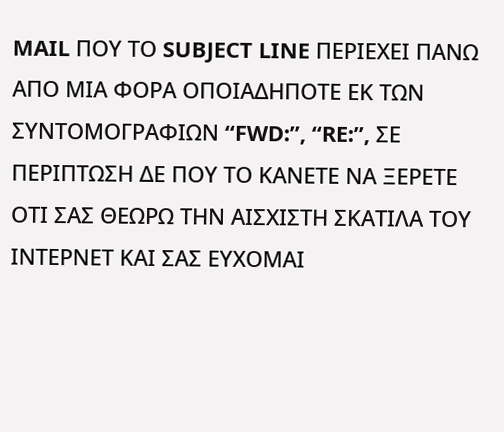MAIL ΠΟΥ ΤΟ SUBJECT LINE ΠΕΡΙΕΧΕΙ ΠΑΝΩ ΑΠΟ ΜΙΑ ΦΟΡΑ ΟΠΟΙΑΔΗΠΟΤΕ ΕΚ ΤΩΝ ΣΥΝΤΟΜΟΓΡΑΦΙΩΝ “FWD:”, “RE:”, ΣΕ ΠΕΡΙΠΤΩΣΗ ΔΕ ΠΟΥ ΤΟ ΚΑΝΕΤΕ ΝΑ ΞΕΡΕΤΕ ΟΤΙ ΣΑΣ ΘΕΩΡΩ ΤΗΝ ΑΙΣΧΙΣΤΗ ΣΚΑΤΙΛΑ ΤΟΥ ΙΝΤΕΡΝΕΤ ΚΑΙ ΣΑΣ ΕΥΧΟΜΑΙ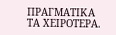ΠΡΑΓΜΑΤΙΚΑ ΤΑ ΧΕΙΡΟΤΕΡΑ.